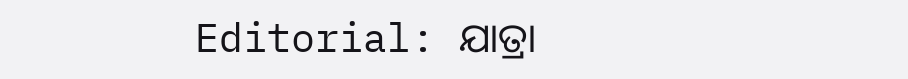Editorial: ଯାତ୍ରା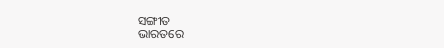ସଙ୍ଗୀତ
ଭାରତରେ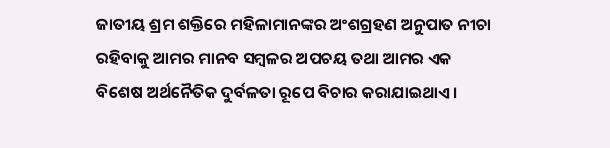ଜାତୀୟ ଶ୍ରମ ଶକ୍ତିରେ ମହିଳାମାନଙ୍କର ଅଂଶଗ୍ରହଣ ଅନୁପାତ ନୀଚା ରହିବାକୁ ଆମର ମାନବ ସମ୍ବଳର ଅପଚୟ ତଥା ଆମର ଏକ ବିଶେଷ ଅର୍ଥନୈତିକ ଦୁର୍ବଳତା ରୂପେ ବିଚାର କରାଯାଇଥାଏ।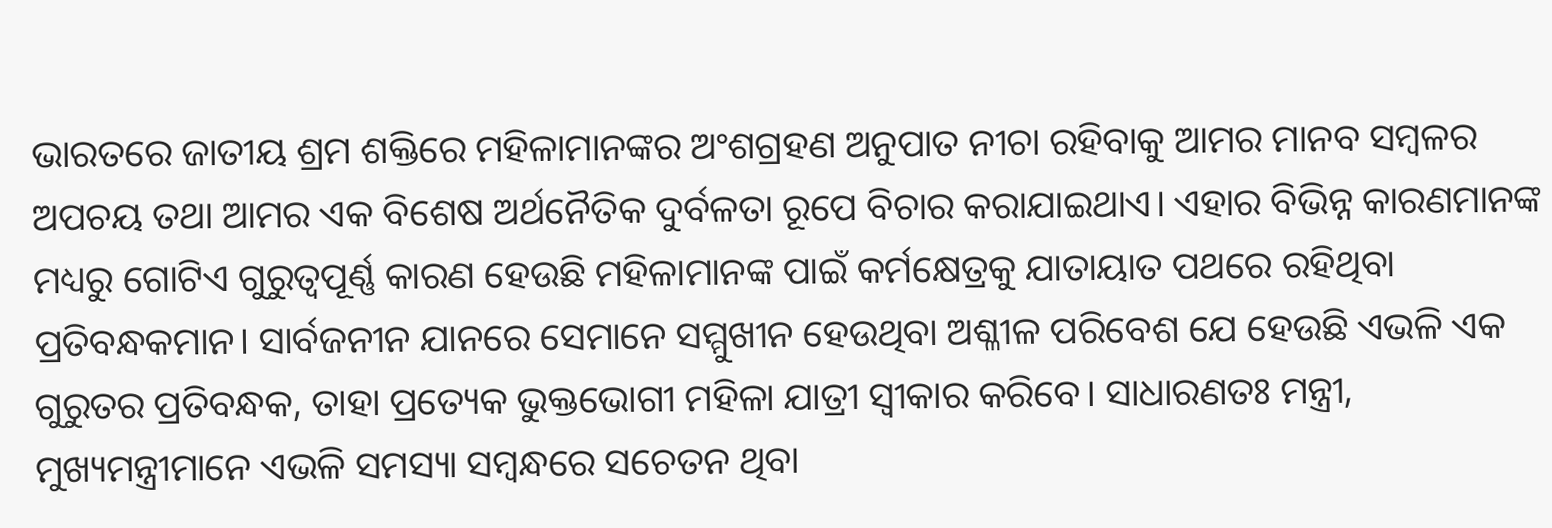ଭାରତରେ ଜାତୀୟ ଶ୍ରମ ଶକ୍ତିରେ ମହିଳାମାନଙ୍କର ଅଂଶଗ୍ରହଣ ଅନୁପାତ ନୀଚା ରହିବାକୁ ଆମର ମାନବ ସମ୍ବଳର ଅପଚୟ ତଥା ଆମର ଏକ ବିଶେଷ ଅର୍ଥନୈତିକ ଦୁର୍ବଳତା ରୂପେ ବିଚାର କରାଯାଇଥାଏ। ଏହାର ବିଭିନ୍ନ କାରଣମାନଙ୍କ ମଧ୍ୟରୁ ଗୋଟିଏ ଗୁରୁତ୍ବପୂର୍ଣ୍ଣ କାରଣ ହେଉଛି ମହିଳାମାନଙ୍କ ପାଇଁ କର୍ମକ୍ଷେତ୍ରକୁ ଯାତାୟାତ ପଥରେ ରହିଥିବା ପ୍ରତିବନ୍ଧକମାନ। ସାର୍ବଜନୀନ ଯାନରେ ସେମାନେ ସମ୍ମୁଖୀନ ହେଉଥିବା ଅଶ୍ଳୀଳ ପରିବେଶ ଯେ ହେଉଛି ଏଭଳି ଏକ ଗୁରୁତର ପ୍ରତିବନ୍ଧକ, ତାହା ପ୍ରତ୍ୟେକ ଭୁକ୍ତଭୋଗୀ ମହିଳା ଯାତ୍ରୀ ସ୍ବୀକାର କରିବେ। ସାଧାରଣତଃ ମନ୍ତ୍ରୀ, ମୁଖ୍ୟମନ୍ତ୍ରୀମାନେ ଏଭଳି ସମସ୍ୟା ସମ୍ବନ୍ଧରେ ସଚେତନ ଥିବା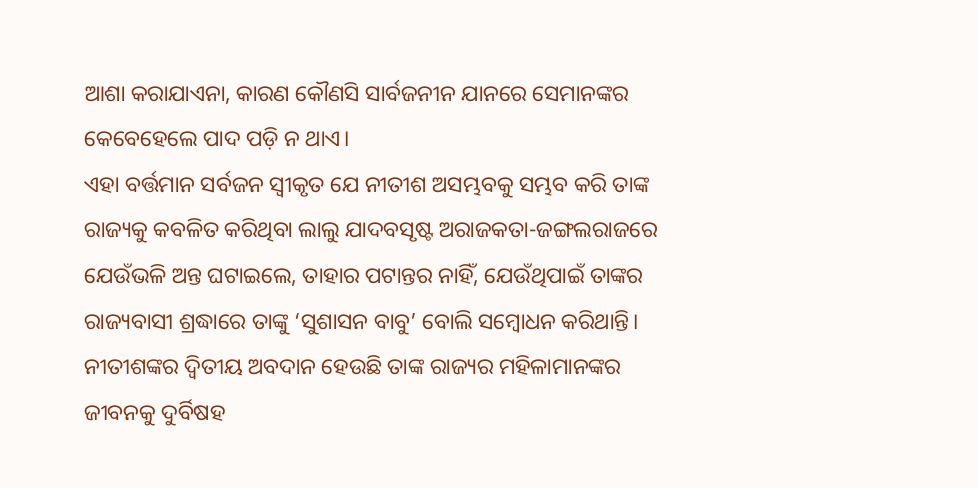ଆଶା କରାଯାଏନା, କାରଣ କୌଣସି ସାର୍ବଜନୀନ ଯାନରେ ସେମାନଙ୍କର କେବେହେଲେ ପାଦ ପଡ଼ି ନ ଥାଏ।
ଏହା ବର୍ତ୍ତମାନ ସର୍ବଜନ ସ୍ବୀକୃତ ଯେ ନୀତୀଶ ଅସମ୍ଭବକୁ ସମ୍ଭବ କରି ତାଙ୍କ ରାଜ୍ୟକୁ କବଳିତ କରିଥିବା ଲାଲୁ ଯାଦବସୃଷ୍ଟ ଅରାଜକତା-ଜଙ୍ଗଲରାଜରେ ଯେଉଁଭଳି ଅନ୍ତ ଘଟାଇଲେ, ତାହାର ପଟାନ୍ତର ନାହିଁ, ଯେଉଁଥିପାଇଁ ତାଙ୍କର ରାଜ୍ୟବାସୀ ଶ୍ରଦ୍ଧାରେ ତାଙ୍କୁ ‘ସୁଶାସନ ବାବୁ’ ବୋଲି ସମ୍ବୋଧନ କରିଥାନ୍ତି। ନୀତୀଶଙ୍କର ଦ୍ବିତୀୟ ଅବଦାନ ହେଉଛି ତାଙ୍କ ରାଜ୍ୟର ମହିଳାମାନଙ୍କର ଜୀବନକୁ ଦୁର୍ବିଷହ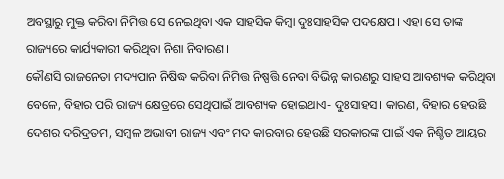ଅବସ୍ଥାରୁ ମୁକ୍ତ କରିବା ନିମିତ୍ତ ସେ ନେଇଥିବା ଏକ ସାହସିକ କିମ୍ବା ଦୁଃସାହସିକ ପଦକ୍ଷେପ। ଏହା ସେ ତାଙ୍କ ରାଜ୍ୟରେ କାର୍ଯ୍ୟକାରୀ କରିଥିବା ନିଶା ନିବାରଣ।
କୌଣସି ରାଜନେତା ମଦ୍ୟପାନ ନିଷିଦ୍ଧ କରିବା ନିମିତ୍ତ ନିଷ୍ପତ୍ତି ନେବା ବିଭିନ୍ନ କାରଣରୁ ସାହସ ଆବଶ୍ୟକ କରିଥିବା ବେଳେ, ବିହାର ପରି ରାଜ୍ୟ କ୍ଷେତ୍ରରେ ସେଥିପାଇଁ ଆବଶ୍ୟକ ହୋଇଥାଏ- ଦୁଃସାହସ। କାରଣ, ବିହାର ହେଉଛି ଦେଶର ଦରିଦ୍ରତମ, ସମ୍ବଳ ଅଭାବୀ ରାଜ୍ୟ ଏବଂ ମଦ କାରବାର ହେଉଛି ସରକାରଙ୍କ ପାଇଁ ଏକ ନିଶ୍ଚିତ ଆୟର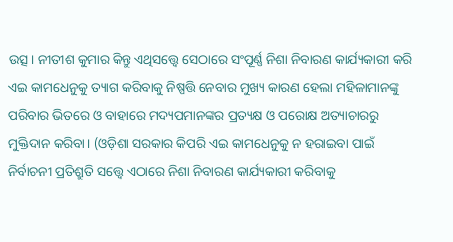ଉତ୍ସ। ନୀତୀଶ କୁମାର କିନ୍ତୁ ଏଥିସତ୍ତ୍ବେ ସେଠାରେ ସଂପୂର୍ଣ୍ଣ ନିଶା ନିବାରଣ କାର୍ଯ୍ୟକାରୀ କରି ଏଇ କାମଧେନୁକୁ ତ୍ୟାଗ କରିବାକୁ ନିଷ୍ପତ୍ତି ନେବାର ମୁଖ୍ୟ କାରଣ ହେଲା ମହିଳାମାନଙ୍କୁ ପରିବାର ଭିତରେ ଓ ବାହାରେ ମଦ୍ୟପମାନଙ୍କର ପ୍ରତ୍ୟକ୍ଷ ଓ ପରୋକ୍ଷ ଅତ୍ୟାଚାରରୁ ମୁକ୍ତିଦାନ କରିବା। (ଓଡ଼ିଶା ସରକାର କିପରି ଏଇ କାମଧେନୁକୁ ନ ହରାଇବା ପାଇଁ ନିର୍ବାଚନୀ ପ୍ରତିଶ୍ରୁତି ସତ୍ତ୍ବେ ଏଠାରେ ନିଶା ନିବାରଣ କାର୍ଯ୍ୟକାରୀ କରିବାକୁ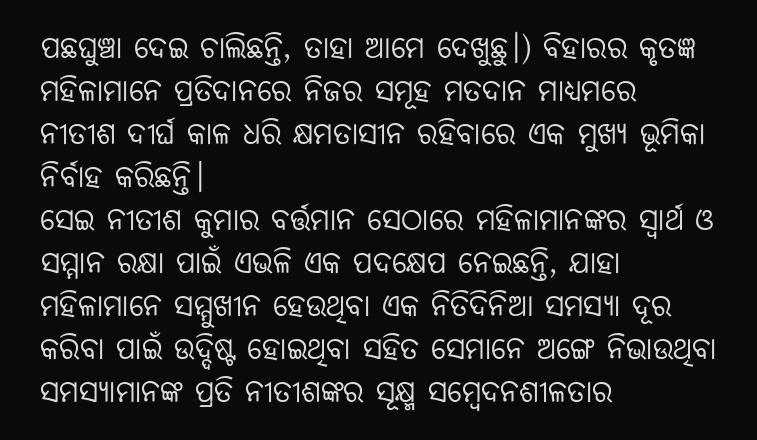ପଛଘୁଞ୍ଚା ଦେଇ ଚାଲିଛନ୍ତି, ତାହା ଆମେ ଦେଖୁଛୁ।) ବିହାରର କୃତଜ୍ଞ ମହିଳାମାନେ ପ୍ରତିଦାନରେ ନିଜର ସମୂହ ମତଦାନ ମାଧ୍ୟମରେ ନୀତୀଶ ଦୀର୍ଘ କାଳ ଧରି କ୍ଷମତାସୀନ ରହିବାରେ ଏକ ମୁଖ୍ୟ ଭୂମିକା ନିର୍ବାହ କରିଛନ୍ତି।
ସେଇ ନୀତୀଶ କୁମାର ବର୍ତ୍ତମାନ ସେଠାରେ ମହିଳାମାନଙ୍କର ସ୍ବାର୍ଥ ଓ ସମ୍ମାନ ରକ୍ଷା ପାଇଁ ଏଭଳି ଏକ ପଦକ୍ଷେପ ନେଇଛନ୍ତି, ଯାହା ମହିଳାମାନେ ସମ୍ମୁଖୀନ ହେଉଥିବା ଏକ ନିତିଦିନିଆ ସମସ୍ୟା ଦୂର କରିବା ପାଇଁ ଉଦ୍ଦିଷ୍ଟ ହୋଇଥିବା ସହିତ ସେମାନେ ଅଙ୍ଗେ ନିଭାଉଥିବା ସମସ୍ୟାମାନଙ୍କ ପ୍ରତି ନୀତୀଶଙ୍କର ସୂକ୍ଷ୍ମ ସମ୍ବେଦନଶୀଳତାର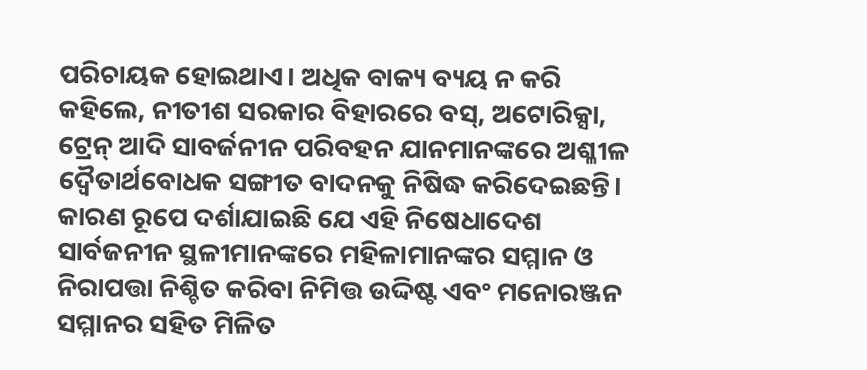ପରିଚାୟକ ହୋଇଥାଏ। ଅଧିକ ବାକ୍ୟ ବ୍ୟୟ ନ କରି କହିଲେ, ନୀତୀଶ ସରକାର ବିହାରରେ ବସ୍, ଅଟୋରିକ୍ସା, ଟ୍ରେନ୍ ଆଦି ସାବର୍ଜନୀନ ପରିବହନ ଯାନମାନଙ୍କରେ ଅଶ୍ଳୀଳ ଦ୍ବୈତାର୍ଥବୋଧକ ସଙ୍ଗୀତ ବାଦନକୁ ନିଷିଦ୍ଧ କରିଦେଇଛନ୍ତି। କାରଣ ରୂପେ ଦର୍ଶାଯାଇଛି ଯେ ଏହି ନିଷେଧାଦେଶ ସାର୍ବଜନୀନ ସ୍ଥଳୀମାନଙ୍କରେ ମହିଳାମାନଙ୍କର ସମ୍ମାନ ଓ ନିରାପତ୍ତା ନିଶ୍ଚିତ କରିବା ନିମିତ୍ତ ଉଦ୍ଦିଷ୍ଟ ଏବଂ ମନୋରଞ୍ଜନ ସମ୍ମାନର ସହିତ ମିଳିତ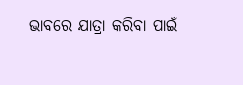ଭାବରେ ଯାତ୍ରା କରିବା ପାଇଁ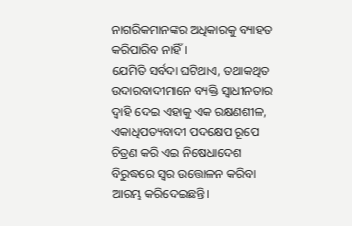ନାଗରିକମାନଙ୍କର ଅଧିକାରକୁ ବ୍ୟାହତ କରିପାରିବ ନାହିଁ।
ଯେମିତି ସର୍ବଦା ଘଟିଥାଏ, ତଥାକଥିତ ଉଦାରବାଦୀମାନେ ବ୍ୟକ୍ତି ସ୍ବାଧୀନତାର ଦ୍ବାହି ଦେଇ ଏହାକୁ ଏକ ରକ୍ଷଣଶୀଳ, ଏକାଧିପତ୍ୟବାଦୀ ପଦକ୍ଷେପ ରୂପେ ଚିତ୍ରଣ କରି ଏଇ ନିଷେଧାଦେଶ ବିରୁଦ୍ଧରେ ସ୍ବର ଉତ୍ତୋଳନ କରିବା ଆରମ୍ଭ କରିଦେଇଛନ୍ତି।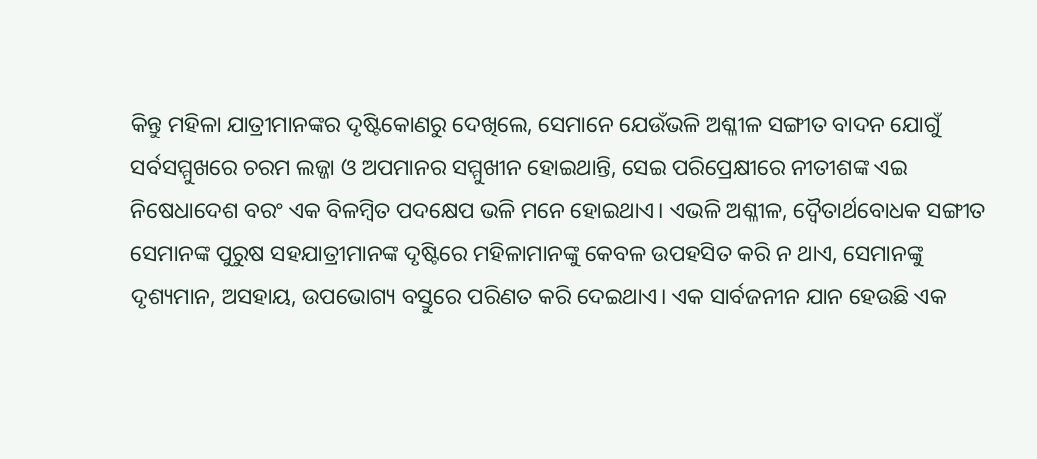କିନ୍ତୁ ମହିଳା ଯାତ୍ରୀମାନଙ୍କର ଦୃଷ୍ଟିକୋଣରୁ ଦେଖିଲେ, ସେମାନେ ଯେଉଁଭଳି ଅଶ୍ଳୀଳ ସଙ୍ଗୀତ ବାଦନ ଯୋଗୁଁ ସର୍ବସମ୍ମୁଖରେ ଚରମ ଲଜ୍ଜା ଓ ଅପମାନର ସମ୍ମୁଖୀନ ହୋଇଥାନ୍ତି, ସେଇ ପରିପ୍ରେକ୍ଷୀରେ ନୀତୀଶଙ୍କ ଏଇ ନିଷେଧାଦେଶ ବରଂ ଏକ ବିଳମ୍ବିତ ପଦକ୍ଷେପ ଭଳି ମନେ ହୋଇଥାଏ। ଏଭଳି ଅଶ୍ଳୀଳ, ଦ୍ବୈତାର୍ଥବୋଧକ ସଙ୍ଗୀତ ସେମାନଙ୍କ ପୁରୁଷ ସହଯାତ୍ରୀମାନଙ୍କ ଦୃଷ୍ଟିରେ ମହିଳାମାନଙ୍କୁ କେବଳ ଉପହସିତ କରି ନ ଥାଏ, ସେମାନଙ୍କୁ ଦୃଶ୍ୟମାନ, ଅସହାୟ, ଉପଭୋଗ୍ୟ ବସ୍ତୁରେ ପରିଣତ କରି ଦେଇଥାଏ। ଏକ ସାର୍ବଜନୀନ ଯାନ ହେଉଛି ଏକ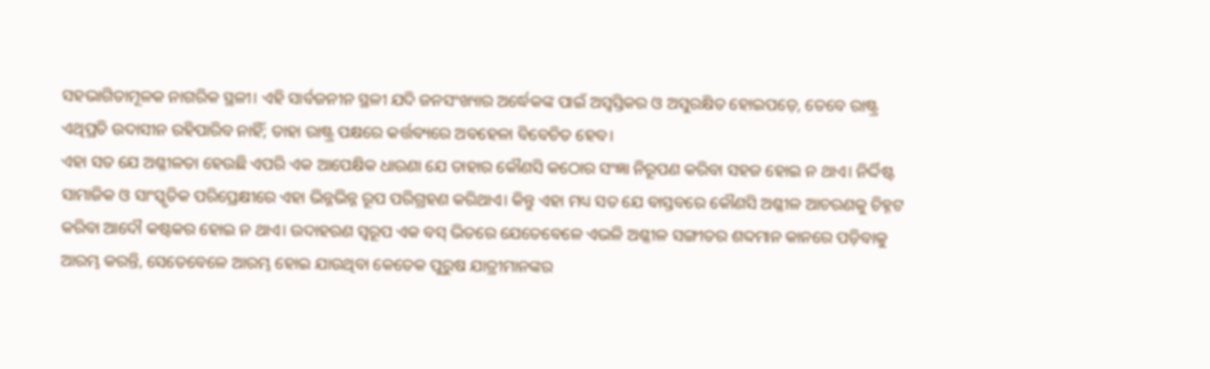ସହଭାଗିତାମୂଳକ ନାଗରିକ ସ୍ଥଳୀ। ଏହି ସାର୍ବଜନୀନ ସ୍ଥଳୀ ଯଦି ଜନସଂଖ୍ୟାର ଅର୍ଦ୍ଧେକଙ୍କ ପାଇଁ ଅସ୍ବସ୍ତିକର ଓ ଅସୁରକ୍ଷିତ ହୋଇପଡ଼େ, ତେବେ ରାଷ୍ଟ୍ର ଏଥିପ୍ରତି ଉଦାସୀନ ରହିପାରିବ ନାହିଁ; ତାହା ରାଷ୍ଟ୍ର ପକ୍ଷରେ କର୍ତ୍ତବ୍ୟରେ ଅବହେଳା ବିବେଚିତ ହେବ।
ଏହା ସତ ଯେ ଅଶ୍ଳୀଳତା ହେଉଛି ଏପରି ଏକ ଆପେକ୍ଷିକ ଧାରଣା ଯେ ତାହାର କୌଣସି କଠୋର ସଂଜ୍ଞା ନିରୂପଣ କରିବା ସହଜ ହୋଇ ନ ଥାଏ। ନିର୍ଦ୍ଦିଷ୍ଟ ସାମାଜିକ ଓ ସାଂସ୍କୃତିକ ପରିପ୍ରେକ୍ଷୀରେ ଏହା ଭିନ୍ନଭିନ୍ନ ରୂପ ପରିଗ୍ରହଣ କରିଥାଏ। କିନ୍ତୁ ଏହା ମଧ୍ୟ ସତ ଯେ ବାସ୍ତବରେ କୌଣସି ଅଶ୍ଳୀଳ ଆଚରଣକୁ ଚିହ୍ନଟ କରିବା ଆଦୌ କଷ୍ଟକର ହୋଇ ନ ଥାଏ। ଉଦାହରଣ ସ୍ବରୂପ ଏକ ବସ୍ ଭିତରେ ଯେତେବେଳେ ଏଭଳି ଅଶ୍ଳୀଳ ସଙ୍ଗୀତର ଶବ୍ଦମାନ କାନରେ ପଡ଼ିବାକୁ ଆରମ୍ଭ କରନ୍ତି, ସେତେବେଳେ ଆରମ୍ଭ ହୋଇ ଯାଉଥିବା କେତେକ ପୁରୁଷ ଯାତ୍ରୀମାନଙ୍କର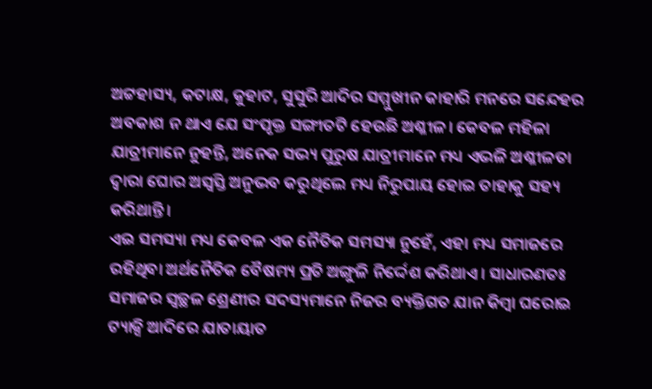ଅଟ୍ଟହାସ୍ୟ, କଟାକ୍ଷ, କୁହାଟ, ସୁସୁରି ଆଦିର ସମ୍ମୁଖୀନ କାହାରି ମନରେ ସନ୍ଦେହର ଅବକାଶ ନ ଥାଏ ଯେ ସଂପୃକ୍ତ ସଙ୍ଗୀତଟି ହେଉଛି ଅଶ୍ଳୀଳ। କେବଳ ମହିଳା ଯାତ୍ରୀମାନେ ନୁହନ୍ତି, ଅନେକ ସଭ୍ୟ ପୁରୁଷ ଯାତ୍ରୀମାନେ ମଧ୍ୟ ଏଭଳି ଅଶ୍ଳୀଳତା ଦ୍ବାରା ଘୋର ଅସ୍ବସ୍ତି ଅନୁଭବ କରୁଥିଲେ ମଧ୍ୟ ନିରୁପାୟ ହୋଇ ତାହାକୁ ସହ୍ୟ କରିଥାନ୍ତି।
ଏଇ ସମସ୍ୟା ମଧ୍ୟ କେବଳ ଏକ ନୈତିକ ସମସ୍ୟା ନୁହେଁ, ଏହା ମଧ୍ୟ ସମାଜରେ ରହିଥିବା ଅର୍ଥନୈତିକ ବୈଷମ୍ୟ ପ୍ରତି ଅଙ୍ଗୁଳି ନିର୍ଦ୍ଦେଶ କରିଥାଏ। ସାଧାରଣତଃ ସମାଜର ସ୍ବଚ୍ଛଳ ଶ୍ରେଣୀର ସଦସ୍ୟମାନେ ନିଜର ବ୍ୟକ୍ତିଗତ ଯାନ କିମ୍ବା ଘରୋଇ ଟ୍ୟାକ୍ସି ଆଦିରେ ଯାତାୟାତ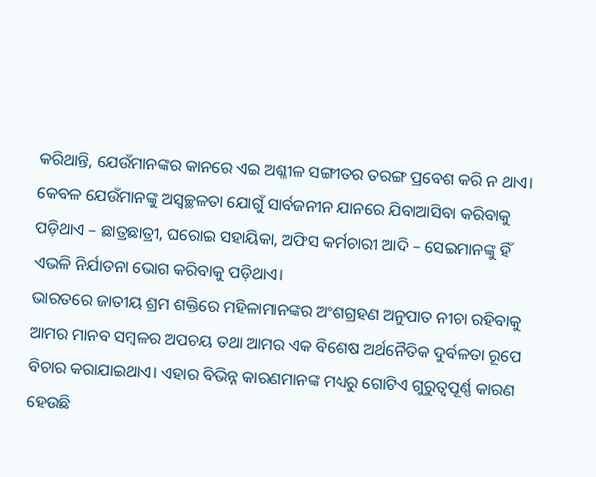କରିଥାନ୍ତି, ଯେଉଁମାନଙ୍କର କାନରେ ଏଇ ଅଶ୍ଳୀଳ ସଙ୍ଗୀତର ତରଙ୍ଗ ପ୍ରବେଶ କରି ନ ଥାଏ। କେବଳ ଯେଉଁମାନଙ୍କୁ ଅସ୍ବଚ୍ଛଳତା ଯୋଗୁଁ ସାର୍ବଜନୀନ ଯାନରେ ଯିବାଆସିବା କରିବାକୁ ପଡ଼ିଥାଏ – ଛାତ୍ରଛାତ୍ରୀ, ଘରୋଇ ସହାୟିକା, ଅଫିସ କର୍ମଚାରୀ ଆଦି – ସେଇମାନଙ୍କୁ ହିଁ ଏଭଳି ନିର୍ଯାତନା ଭୋଗ କରିବାକୁ ପଡ଼ିଥାଏ।
ଭାରତରେ ଜାତୀୟ ଶ୍ରମ ଶକ୍ତିରେ ମହିଳାମାନଙ୍କର ଅଂଶଗ୍ରହଣ ଅନୁପାତ ନୀଚା ରହିବାକୁ ଆମର ମାନବ ସମ୍ବଳର ଅପଚୟ ତଥା ଆମର ଏକ ବିଶେଷ ଅର୍ଥନୈତିକ ଦୁର୍ବଳତା ରୂପେ ବିଚାର କରାଯାଇଥାଏ। ଏହାର ବିଭିନ୍ନ କାରଣମାନଙ୍କ ମଧ୍ୟରୁ ଗୋଟିଏ ଗୁରୁତ୍ବପୂର୍ଣ୍ଣ କାରଣ ହେଉଛି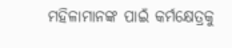ମହିଳାମାନଙ୍କ ପାଇଁ କର୍ମକ୍ଷେତ୍ରକୁ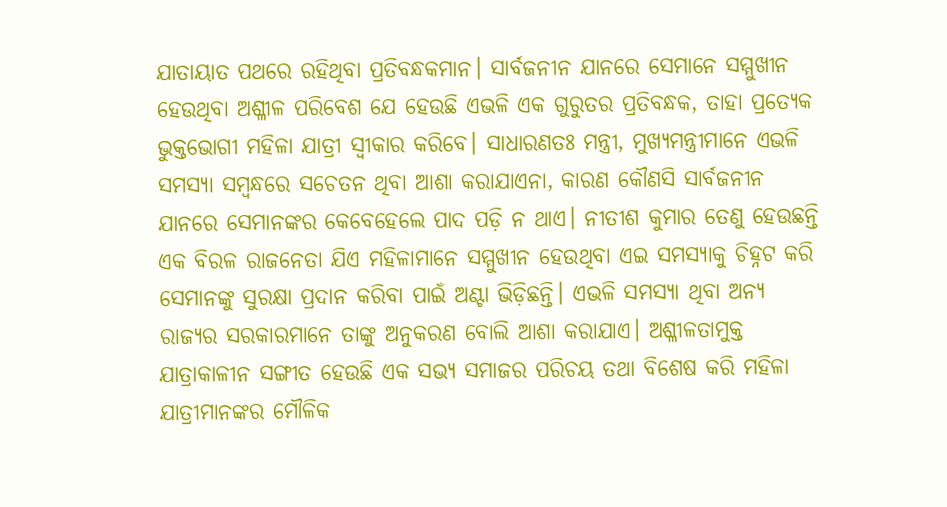ଯାତାୟାତ ପଥରେ ରହିଥିବା ପ୍ରତିବନ୍ଧକମାନ। ସାର୍ବଜନୀନ ଯାନରେ ସେମାନେ ସମ୍ମୁଖୀନ ହେଉଥିବା ଅଶ୍ଳୀଳ ପରିବେଶ ଯେ ହେଉଛି ଏଭଳି ଏକ ଗୁରୁତର ପ୍ରତିବନ୍ଧକ, ତାହା ପ୍ରତ୍ୟେକ ଭୁକ୍ତଭୋଗୀ ମହିଳା ଯାତ୍ରୀ ସ୍ବୀକାର କରିବେ। ସାଧାରଣତଃ ମନ୍ତ୍ରୀ, ମୁଖ୍ୟମନ୍ତ୍ରୀମାନେ ଏଭଳି ସମସ୍ୟା ସମ୍ବନ୍ଧରେ ସଚେତନ ଥିବା ଆଶା କରାଯାଏନା, କାରଣ କୌଣସି ସାର୍ବଜନୀନ ଯାନରେ ସେମାନଙ୍କର କେବେହେଲେ ପାଦ ପଡ଼ି ନ ଥାଏ। ନୀତୀଶ କୁମାର ତେଣୁ ହେଉଛନ୍ତି ଏକ ବିରଳ ରାଜନେତା ଯିଏ ମହିଳାମାନେ ସମ୍ମୁଖୀନ ହେଉଥିବା ଏଇ ସମସ୍ୟାକୁ ଚିହ୍ନଟ କରି ସେମାନଙ୍କୁ ସୁରକ୍ଷା ପ୍ରଦାନ କରିବା ପାଇଁ ଅଣ୍ଟା ଭିଡ଼ିଛନ୍ତି। ଏଭଳି ସମସ୍ୟା ଥିବା ଅନ୍ୟ ରାଜ୍ୟର ସରକାରମାନେ ତାଙ୍କୁ ଅନୁକରଣ ବୋଲି ଆଶା କରାଯାଏ। ଅଶ୍ଳୀଳତାମୁକ୍ତ ଯାତ୍ରାକାଳୀନ ସଙ୍ଗୀତ ହେଉଛି ଏକ ସଭ୍ୟ ସମାଜର ପରିଚୟ ତଥା ବିଶେଷ କରି ମହିଳା ଯାତ୍ରୀମାନଙ୍କର ମୌଳିକ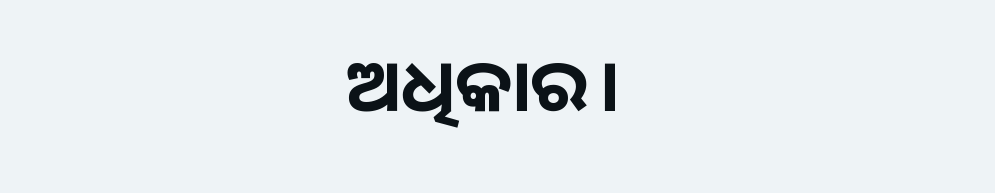ଅଧିକାର।